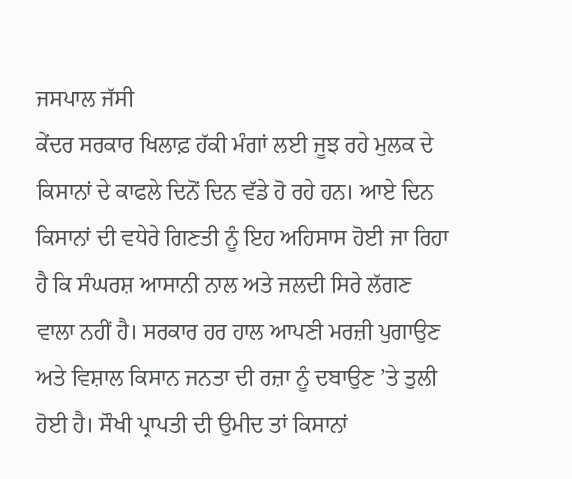ਜਸਪਾਲ ਜੱਸੀ
ਕੇਂਦਰ ਸਰਕਾਰ ਖਿਲਾਫ਼ ਹੱਕੀ ਮੰਗਾਂ ਲਈ ਜੂਝ ਰਹੇ ਮੁਲਕ ਦੇ ਕਿਸਾਨਾਂ ਦੇ ਕਾਫਲੇ ਦਿਨੋਂ ਦਿਨ ਵੱਡੇ ਹੋ ਰਹੇ ਹਨ। ਆਏ ਦਿਨ ਕਿਸਾਨਾਂ ਦੀ ਵਧੇਰੇ ਗਿਣਤੀ ਨੂੰ ਇਹ ਅਹਿਸਾਸ ਹੋਈ ਜਾ ਰਿਹਾ ਹੈ ਕਿ ਸੰਘਰਸ਼ ਆਸਾਨੀ ਨਾਲ ਅਤੇ ਜਲਦੀ ਸਿਰੇ ਲੱਗਣ ਵਾਲਾ ਨਹੀਂ ਹੈ। ਸਰਕਾਰ ਹਰ ਹਾਲ ਆਪਣੀ ਮਰਜ਼ੀ ਪੁਗਾਉਣ ਅਤੇ ਵਿਸ਼ਾਲ ਕਿਸਾਨ ਜਨਤਾ ਦੀ ਰਜ਼ਾ ਨੂੰ ਦਬਾਉਣ ’ਤੇ ਤੁਲੀ ਹੋਈ ਹੈ। ਸੌਖੀ ਪ੍ਰਾਪਤੀ ਦੀ ਉਮੀਦ ਤਾਂ ਕਿਸਾਨਾਂ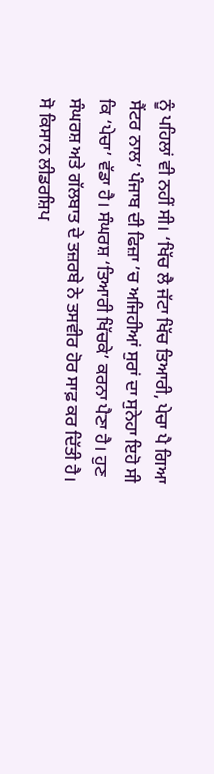ਨੂੰ ਪਹਿਲਾਂ ਵੀ ਨਹੀਂ ਸੀ। ‘ਖਿੱਚ ਲੈ ਜੱਟਾ ਖਿੱਚ ਤਿਆਰੀ, ਪੇਚਾ ਪੈ ਗਿਆ ਸੈਂਟਰ ਨਾਲ’ ਪੰਜਾਬ ਦੀ ਫਿਜ਼ਾ ’ਚ ਅਜਿਹੀਆਂ ਸੁਰਾਂ ਦਾ ਸੁਨੇਹਾ ਇਹੋ ਸੀ ਕਿ ‘ਪੇਚਾ’ ਵੱਡਾ ਹੈ। ਸੰਘਰਸ਼ ‘ਤਿਆਰੀ ਖਿੱਚਕੇ’ ਕਰਨਾ ਪੈਣਾ ਹੈ। ਹੁਣ ਸੰਘਰਸ਼ ਅਤੇ ਗੱਲਬਾਤ ਦੇ ਤਜ਼ਰਬੇ ਨੇ ਤਸਵੀਰ ਹੋਰ ਸਾਫ਼ ਕਰ ਦਿੱਤੀ ਹੈ। ਸੋ ਕਿਸਾਨ ਲੀਡਰਸ਼ਿਪ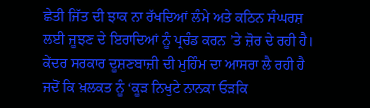ਛੇਤੀ ਜਿੱਤ ਦੀ ਝਾਕ ਨਾ ਰੱਖਦਿਆਂ ਲੰਮੇ ਅਤੇ ਕਠਿਨ ਸੰਘਰਸ਼ ਲਈ ਜੂਝਣ ਦੇ ਇਰਾਦਿਆਂ ਨੂੰ ਪ੍ਰਚੰਡ ਕਰਨ ’ਤੇ ਜ਼ੋਰ ਦੇ ਰਹੀ ਹੈ। ਕੇਂਦਰ ਸਰਕਾਰ ਦੂਸ਼ਣਬਾਜ਼ੀ ਦੀ ਮੁਹਿੰਮ ਦਾ ਆਸਰਾ ਲੈ ਰਹੀ ਹੈ ਜਦੋਂ ਕਿ ਖ਼ਲਕਤ ਨੂੰ ‘ਕੂੜ ਨਿਖੁਟੇ ਨਾਨਕਾ ਓੜਕਿ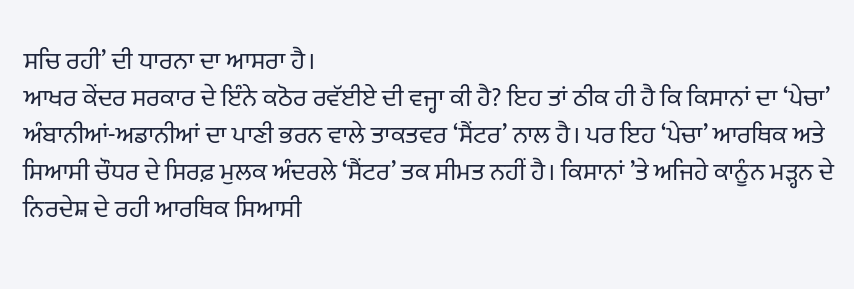ਸਚਿ ਰਹੀ’ ਦੀ ਧਾਰਨਾ ਦਾ ਆਸਰਾ ਹੈ।
ਆਖਰ ਕੇਂਦਰ ਸਰਕਾਰ ਦੇ ਇੰਨੇ ਕਠੋਰ ਰਵੱਈਏ ਦੀ ਵਜ੍ਹਾ ਕੀ ਹੈ? ਇਹ ਤਾਂ ਠੀਕ ਹੀ ਹੈ ਕਿ ਕਿਸਾਨਾਂ ਦਾ ‘ਪੇਚਾ’ ਅੰਬਾਨੀਆਂ-ਅਡਾਨੀਆਂ ਦਾ ਪਾਣੀ ਭਰਨ ਵਾਲੇ ਤਾਕਤਵਰ ‘ਸੈਂਟਰ’ ਨਾਲ ਹੈ। ਪਰ ਇਹ ‘ਪੇਚਾ’ ਆਰਥਿਕ ਅਤੇ ਸਿਆਸੀ ਚੌਧਰ ਦੇ ਸਿਰਫ਼ ਮੁਲਕ ਅੰਦਰਲੇ ‘ਸੈਂਟਰ’ ਤਕ ਸੀਮਤ ਨਹੀਂ ਹੈ। ਕਿਸਾਨਾਂ ’ਤੇ ਅਜਿਹੇ ਕਾਨੂੰਨ ਮੜ੍ਹਨ ਦੇ ਨਿਰਦੇਸ਼ ਦੇ ਰਹੀ ਆਰਥਿਕ ਸਿਆਸੀ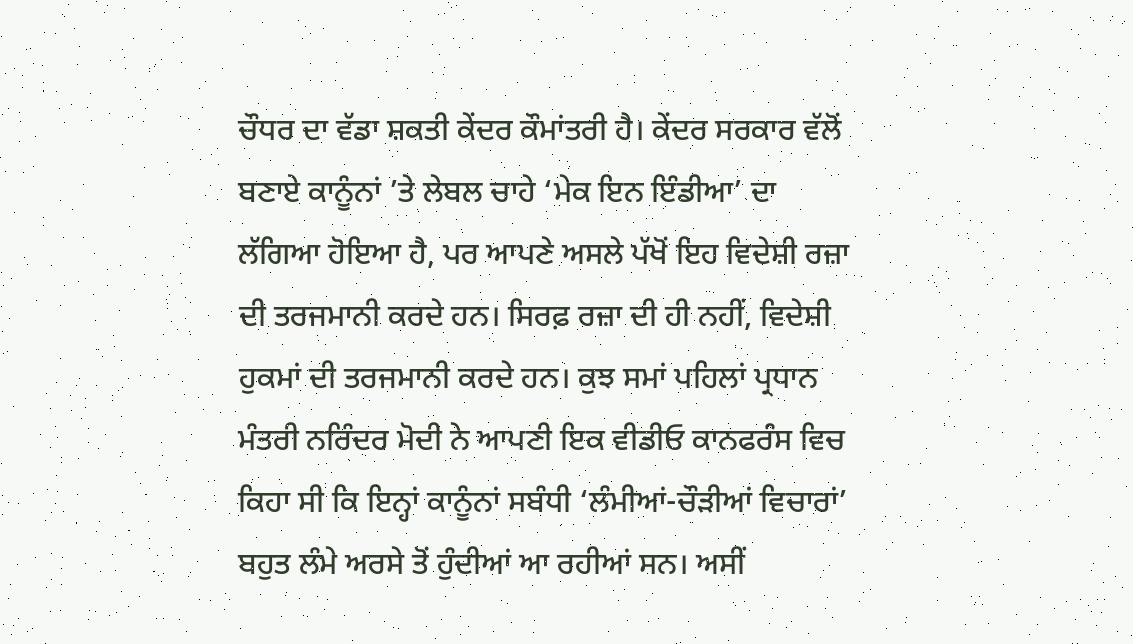ਚੌਧਰ ਦਾ ਵੱਡਾ ਸ਼ਕਤੀ ਕੇਂਦਰ ਕੌਮਾਂਤਰੀ ਹੈ। ਕੇਂਦਰ ਸਰਕਾਰ ਵੱਲੋਂ ਬਣਾਏ ਕਾਨੂੰਨਾਂ ’ਤੇ ਲੇਬਲ ਚਾਹੇ ‘ਮੇਕ ਇਨ ਇੰਡੀਆ’ ਦਾ ਲੱਗਿਆ ਹੋਇਆ ਹੈ, ਪਰ ਆਪਣੇ ਅਸਲੇ ਪੱਖੋਂ ਇਹ ਵਿਦੇਸ਼ੀ ਰਜ਼ਾ ਦੀ ਤਰਜਮਾਨੀ ਕਰਦੇ ਹਨ। ਸਿਰਫ਼ ਰਜ਼ਾ ਦੀ ਹੀ ਨਹੀਂ, ਵਿਦੇਸ਼ੀ ਹੁਕਮਾਂ ਦੀ ਤਰਜਮਾਨੀ ਕਰਦੇ ਹਨ। ਕੁਝ ਸਮਾਂ ਪਹਿਲਾਂ ਪ੍ਰਧਾਨ ਮੰਤਰੀ ਨਰਿੰਦਰ ਮੋਦੀ ਨੇ ਆਪਣੀ ਇਕ ਵੀਡੀਓ ਕਾਨਫਰੰਸ ਵਿਚ ਕਿਹਾ ਸੀ ਕਿ ਇਨ੍ਹਾਂ ਕਾਨੂੰਨਾਂ ਸਬੰਧੀ ‘ਲੰਮੀਆਂ-ਚੌੜੀਆਂ ਵਿਚਾਰਾਂ’ ਬਹੁਤ ਲੰਮੇ ਅਰਸੇ ਤੋਂ ਹੁੰਦੀਆਂ ਆ ਰਹੀਆਂ ਸਨ। ਅਸੀਂ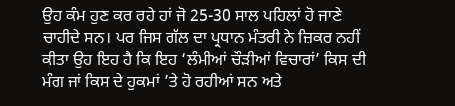ਉਹ ਕੰਮ ਹੁਣ ਕਰ ਰਹੇ ਹਾਂ ਜੋ 25-30 ਸਾਲ ਪਹਿਲਾਂ ਹੋ ਜਾਣੇ ਚਾਹੀਦੇ ਸਨ। ਪਰ ਜਿਸ ਗੱਲ ਦਾ ਪ੍ਰਧਾਨ ਮੰਤਰੀ ਨੇ ਜ਼ਿਕਰ ਨਹੀਂ ਕੀਤਾ ਉਹ ਇਹ ਹੈ ਕਿ ਇਹ ‘ਲੰਮੀਆਂ ਚੌੜੀਆਂ ਵਿਚਾਰਾਂ’ ਕਿਸ ਦੀ ਮੰਗ ਜਾਂ ਕਿਸ ਦੇ ਹੁਕਮਾਂ ’ਤੇ ਹੋ ਰਹੀਆਂ ਸਨ ਅਤੇ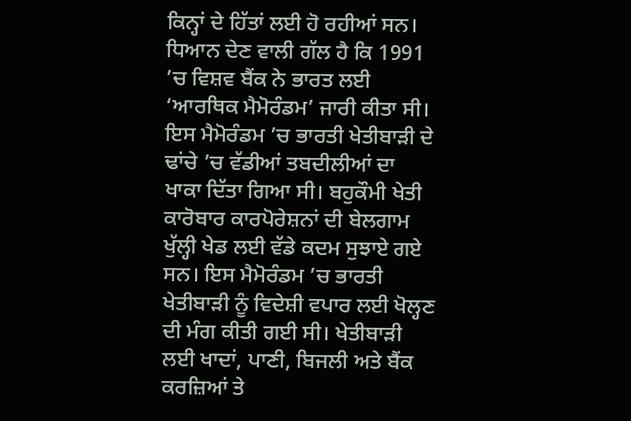ਕਿਨ੍ਹਾਂ ਦੇ ਹਿੱਤਾਂ ਲਈ ਹੋ ਰਹੀਆਂ ਸਨ।
ਧਿਆਨ ਦੇਣ ਵਾਲੀ ਗੱਲ ਹੈ ਕਿ 1991 ’ਚ ਵਿਸ਼ਵ ਬੈਂਕ ਨੇ ਭਾਰਤ ਲਈ ‘ਆਰਥਿਕ ਮੈਮੋਰੰਡਮ’ ਜਾਰੀ ਕੀਤਾ ਸੀ। ਇਸ ਮੈਮੋਰੰਡਮ ’ਚ ਭਾਰਤੀ ਖੇਤੀਬਾੜੀ ਦੇ ਢਾਂਚੇ ’ਚ ਵੱਡੀਆਂ ਤਬਦੀਲੀਆਂ ਦਾ ਖਾਕਾ ਦਿੱਤਾ ਗਿਆ ਸੀ। ਬਹੁਕੌਮੀ ਖੇਤੀ ਕਾਰੋਬਾਰ ਕਾਰਪੋਰੇਸ਼ਨਾਂ ਦੀ ਬੇਲਗਾਮ ਖੁੱਲ੍ਹੀ ਖੇਡ ਲਈ ਵੱਡੇ ਕਦਮ ਸੁਝਾਏ ਗਏ ਸਨ। ਇਸ ਮੈਮੋਰੰਡਮ ’ਚ ਭਾਰਤੀ ਖੇਤੀਬਾੜੀ ਨੂੰ ਵਿਦੇਸ਼ੀ ਵਪਾਰ ਲਈ ਖੋਲ੍ਹਣ ਦੀ ਮੰਗ ਕੀਤੀ ਗਈ ਸੀ। ਖੇਤੀਬਾੜੀ ਲਈ ਖਾਦਾਂ, ਪਾਣੀ, ਬਿਜਲੀ ਅਤੇ ਬੈਂਕ ਕਰਜ਼ਿਆਂ ਤੇ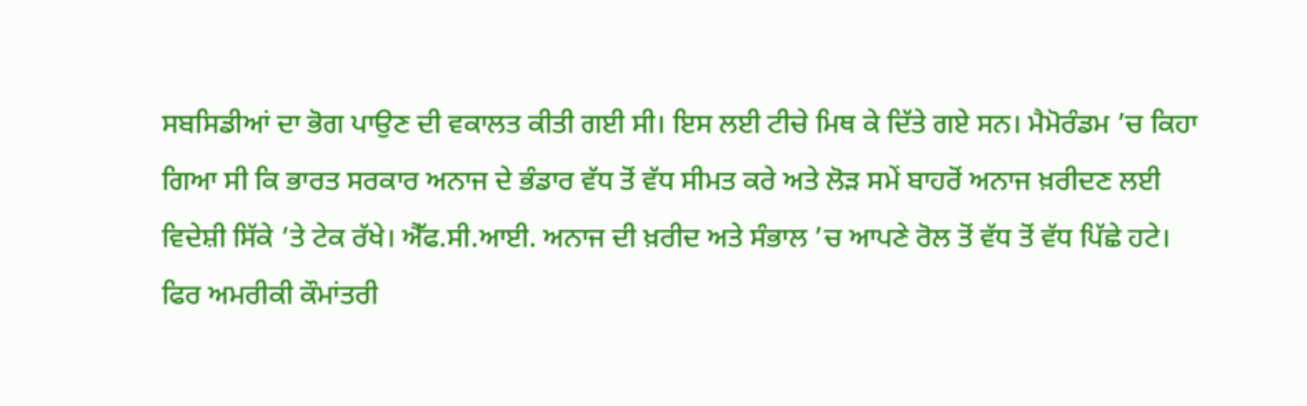ਸਬਸਿਡੀਆਂ ਦਾ ਭੋਗ ਪਾਉਣ ਦੀ ਵਕਾਲਤ ਕੀਤੀ ਗਈ ਸੀ। ਇਸ ਲਈ ਟੀਚੇ ਮਿਥ ਕੇ ਦਿੱਤੇ ਗਏ ਸਨ। ਮੈਮੋਰੰਡਮ ’ਚ ਕਿਹਾ ਗਿਆ ਸੀ ਕਿ ਭਾਰਤ ਸਰਕਾਰ ਅਨਾਜ ਦੇ ਭੰਡਾਰ ਵੱਧ ਤੋਂ ਵੱਧ ਸੀਮਤ ਕਰੇ ਅਤੇ ਲੋੜ ਸਮੇਂ ਬਾਹਰੋਂ ਅਨਾਜ ਖ਼ਰੀਦਣ ਲਈ ਵਿਦੇਸ਼ੀ ਸਿੱਕੇ ’ਤੇ ਟੇਕ ਰੱਖੇ। ਐੱਫ.ਸੀ.ਆਈ. ਅਨਾਜ ਦੀ ਖ਼ਰੀਦ ਅਤੇ ਸੰਭਾਲ ’ਚ ਆਪਣੇ ਰੋਲ ਤੋਂ ਵੱਧ ਤੋਂ ਵੱਧ ਪਿੱਛੇ ਹਟੇ।
ਫਿਰ ਅਮਰੀਕੀ ਕੌਮਾਂਤਰੀ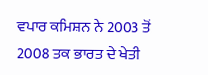ਵਪਾਰ ਕਮਿਸ਼ਨ ਨੇ 2003 ਤੋਂ 2008 ਤਕ ਭਾਰਤ ਦੇ ਖੇਤੀ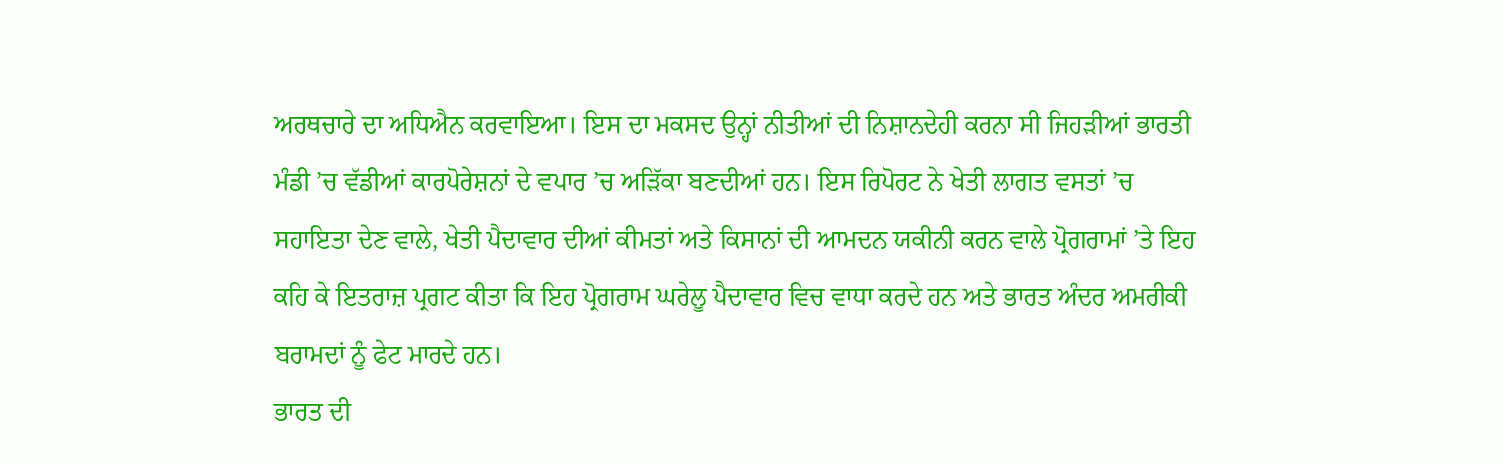ਅਰਥਚਾਰੇ ਦਾ ਅਧਿਐਨ ਕਰਵਾਇਆ। ਇਸ ਦਾ ਮਕਸਦ ਉਨ੍ਹਾਂ ਨੀਤੀਆਂ ਦੀ ਨਿਸ਼ਾਨਦੇਹੀ ਕਰਨਾ ਸੀ ਜਿਹੜੀਆਂ ਭਾਰਤੀ ਮੰਡੀ ’ਚ ਵੱਡੀਆਂ ਕਾਰਪੋਰੇਸ਼ਨਾਂ ਦੇ ਵਪਾਰ ’ਚ ਅੜਿੱਕਾ ਬਣਦੀਆਂ ਹਨ। ਇਸ ਰਿਪੋਰਟ ਨੇ ਖੇਤੀ ਲਾਗਤ ਵਸਤਾਂ ’ਚ ਸਹਾਇਤਾ ਦੇਣ ਵਾਲੇ, ਖੇਤੀ ਪੈਦਾਵਾਰ ਦੀਆਂ ਕੀਮਤਾਂ ਅਤੇ ਕਿਸਾਨਾਂ ਦੀ ਆਮਦਨ ਯਕੀਨੀ ਕਰਨ ਵਾਲੇ ਪ੍ਰੋਗਰਾਮਾਂ ’ਤੇ ਇਹ ਕਹਿ ਕੇ ਇਤਰਾਜ਼ ਪ੍ਰਗਟ ਕੀਤਾ ਕਿ ਇਹ ਪ੍ਰੋਗਰਾਮ ਘਰੇਲੂ ਪੈਦਾਵਾਰ ਵਿਚ ਵਾਧਾ ਕਰਦੇ ਹਨ ਅਤੇ ਭਾਰਤ ਅੰਦਰ ਅਮਰੀਕੀ ਬਰਾਮਦਾਂ ਨੂੰ ਫੇਟ ਮਾਰਦੇ ਹਨ।
ਭਾਰਤ ਦੀ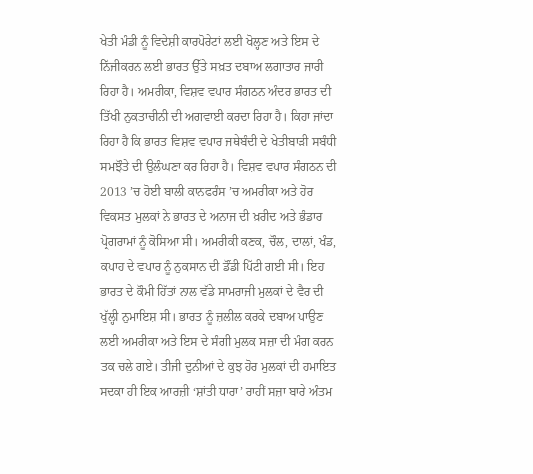ਖੇਤੀ ਮੰਡੀ ਨੂੰ ਵਿਦੇਸ਼ੀ ਕਾਰਪੋਰੇਟਾਂ ਲਈ ਖੋਲ੍ਹਣ ਅਤੇ ਇਸ ਦੇ ਨਿੱਜੀਕਰਨ ਲਈ ਭਾਰਤ ਉੱਤੇ ਸਖ਼ਤ ਦਬਾਅ ਲਗਾਤਾਰ ਜਾਰੀ ਰਿਹਾ ਹੈ। ਅਮਰੀਕਾ, ਵਿਸ਼ਵ ਵਪਾਰ ਸੰਗਠਨ ਅੰਦਰ ਭਾਰਤ ਦੀ ਤਿੱਖੀ ਨੁਕਤਾਚੀਨੀ ਦੀ ਅਗਵਾਈ ਕਰਦਾ ਰਿਹਾ ਹੈ। ਕਿਹਾ ਜਾਂਦਾ ਰਿਹਾ ਹੈ ਕਿ ਭਾਰਤ ਵਿਸ਼ਵ ਵਪਾਰ ਜਥੇਬੰਦੀ ਦੇ ਖੇਤੀਬਾੜੀ ਸਬੰਧੀ ਸਮਝੌਤੇ ਦੀ ਉਲੰਘਣਾ ਕਰ ਰਿਹਾ ਹੈ। ਵਿਸ਼ਵ ਵਪਾਰ ਸੰਗਠਨ ਦੀ 2013 ’ਚ ਹੋਈ ਬਾਲੀ ਕਾਨਫਰੰਸ ’ਚ ਅਮਰੀਕਾ ਅਤੇ ਹੋਰ ਵਿਕਸਤ ਮੁਲਕਾਂ ਨੇ ਭਾਰਤ ਦੇ ਅਨਾਜ ਦੀ ਖ਼ਰੀਦ ਅਤੇ ਭੰਡਾਰ ਪ੍ਰੋਗਰਾਮਾਂ ਨੂੰ ਕੋਸਿਆ ਸੀ। ਅਮਰੀਕੀ ਕਣਕ, ਚੌਲ, ਦਾਲਾਂ, ਖੰਡ, ਕਪਾਹ ਦੇ ਵਪਾਰ ਨੂੰ ਨੁਕਸਾਨ ਦੀ ਡੌਂਡੀ ਪਿੱਟੀ ਗਈ ਸੀ। ਇਹ ਭਾਰਤ ਦੇ ਕੌਮੀ ਹਿੱਤਾਂ ਨਾਲ ਵੱਡੇ ਸਾਮਰਾਜੀ ਮੁਲਕਾਂ ਦੇ ਵੈਰ ਦੀ ਖੁੱਲ੍ਹੀ ਨੁਮਾਇਸ਼ ਸੀ। ਭਾਰਤ ਨੂੰ ਜ਼ਲੀਲ ਕਰਕੇ ਦਬਾਅ ਪਾਉਣ ਲਈ ਅਮਰੀਕਾ ਅਤੇ ਇਸ ਦੇ ਸੰਗੀ ਮੁਲਕ ਸਜ਼ਾ ਦੀ ਮੰਗ ਕਰਨ ਤਕ ਚਲੇ ਗਏ। ਤੀਜੀ ਦੁਨੀਆਂ ਦੇ ਕੁਝ ਹੋਰ ਮੁਲਕਾਂ ਦੀ ਹਮਾਇਤ ਸਦਕਾ ਹੀ ਇਕ ਆਰਜ਼ੀ ‘ਸ਼ਾਂਤੀ ਧਾਰਾ’ ਰਾਹੀਂ ਸਜ਼ਾ ਬਾਰੇ ਅੰਤਮ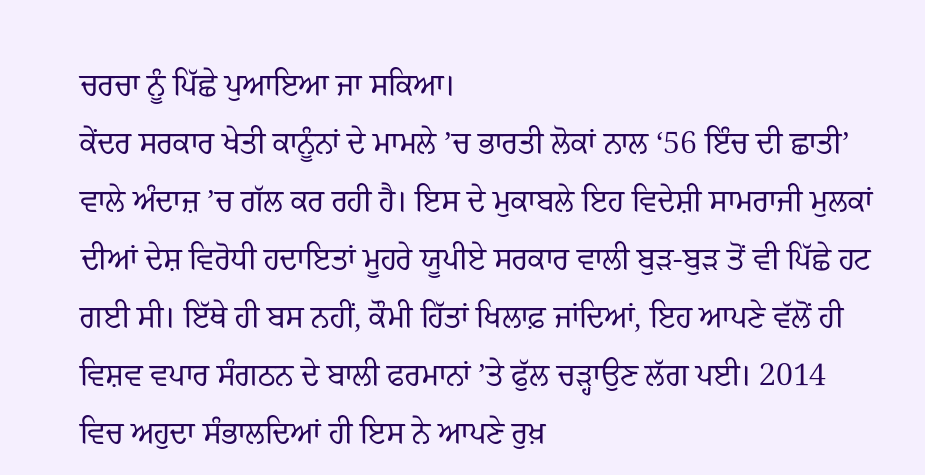ਚਰਚਾ ਨੂੰ ਪਿੱਛੇ ਪੁਆਇਆ ਜਾ ਸਕਿਆ।
ਕੇਂਦਰ ਸਰਕਾਰ ਖੇਤੀ ਕਾਨੂੰਨਾਂ ਦੇ ਮਾਮਲੇ ’ਚ ਭਾਰਤੀ ਲੋਕਾਂ ਨਾਲ ‘56 ਇੰਚ ਦੀ ਛਾਤੀ’ ਵਾਲੇ ਅੰਦਾਜ਼ ’ਚ ਗੱਲ ਕਰ ਰਹੀ ਹੈ। ਇਸ ਦੇ ਮੁਕਾਬਲੇ ਇਹ ਵਿਦੇਸ਼ੀ ਸਾਮਰਾਜੀ ਮੁਲਕਾਂ ਦੀਆਂ ਦੇਸ਼ ਵਿਰੋਧੀ ਹਦਾਇਤਾਂ ਮੂਹਰੇ ਯੂਪੀਏ ਸਰਕਾਰ ਵਾਲੀ ਬੁੜ-ਬੁੜ ਤੋਂ ਵੀ ਪਿੱਛੇ ਹਟ ਗਈ ਸੀ। ਇੱਥੇ ਹੀ ਬਸ ਨਹੀਂ, ਕੌਮੀ ਹਿੱਤਾਂ ਖਿਲਾਫ਼ ਜਾਂਦਿਆਂ, ਇਹ ਆਪਣੇ ਵੱਲੋਂ ਹੀ ਵਿਸ਼ਵ ਵਪਾਰ ਸੰਗਠਨ ਦੇ ਬਾਲੀ ਫਰਮਾਨਾਂ ’ਤੇ ਫੁੱਲ ਚੜ੍ਹਾਉਣ ਲੱਗ ਪਈ। 2014 ਵਿਚ ਅਹੁਦਾ ਸੰਭਾਲਦਿਆਂ ਹੀ ਇਸ ਨੇ ਆਪਣੇ ਰੁਖ਼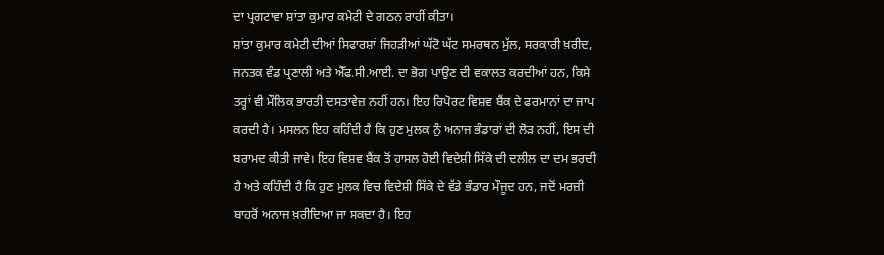ਦਾ ਪ੍ਰਗਟਾਵਾ ਸ਼ਾਂਤਾ ਕੁਮਾਰ ਕਮੇਟੀ ਦੇ ਗਠਨ ਰਾਹੀਂ ਕੀਤਾ।
ਸ਼ਾਂਤਾ ਕੁਮਾਰ ਕਮੇਟੀ ਦੀਆਂ ਸਿਫਾਰਸ਼ਾਂ ਜਿਹੜੀਆਂ ਘੱਟੋ ਘੱਟ ਸਮਰਥਨ ਮੁੱਲ, ਸਰਕਾਰੀ ਖ਼ਰੀਦ, ਜਨਤਕ ਵੰਡ ਪ੍ਰਣਾਲੀ ਅਤੇ ਐੱਫ.ਸੀ.ਆਈ. ਦਾ ਭੋਗ ਪਾਉਣ ਦੀ ਵਕਾਲਤ ਕਰਦੀਆਂ ਹਨ, ਕਿਸੇ ਤਰ੍ਹਾਂ ਵੀ ਮੌਲਿਕ ਭਾਰਤੀ ਦਸਤਾਵੇਜ਼ ਨਹੀਂ ਹਨ। ਇਹ ਰਿਪੋਰਟ ਵਿਸ਼ਵ ਬੈਂਕ ਦੇ ਫਰਮਾਨਾਂ ਦਾ ਜਾਪ ਕਰਦੀ ਹੈ। ਮਸਲਨ ਇਹ ਕਹਿੰਦੀ ਹੈ ਕਿ ਹੁਣ ਮੁਲਕ ਨੁੰ ਅਨਾਜ ਭੰਡਾਰਾਂ ਦੀ ਲੋੜ ਨਹੀਂ, ਇਸ ਦੀ ਬਰਾਮਦ ਕੀਤੀ ਜਾਵੇ। ਇਹ ਵਿਸ਼ਵ ਬੈਂਕ ਤੋਂ ਹਾਸਲ ਹੋਈ ਵਿਦੇਸ਼ੀ ਸਿੱਕੇ ਦੀ ਦਲੀਲ ਦਾ ਦਮ ਭਰਦੀ ਹੈ ਅਤੇ ਕਹਿੰਦੀ ਹੈ ਕਿ ਹੁਣ ਮੁਲਕ ਵਿਚ ਵਿਦੇਸ਼ੀ ਸਿੱਕੇ ਦੇ ਵੱਡੇ ਭੰਡਾਰ ਮੌਜੂਦ ਹਨ, ਜਦੋਂ ਮਰਜ਼ੀ ਬਾਹਰੋਂ ਅਨਾਜ ਖ਼ਰੀਦਿਆ ਜਾ ਸਕਦਾ ਹੈ। ਇਹ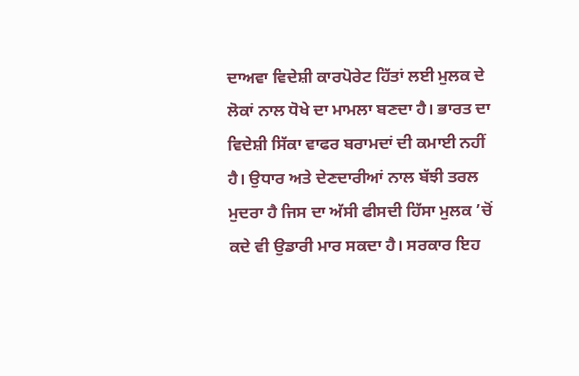ਦਾਅਵਾ ਵਿਦੇਸ਼ੀ ਕਾਰਪੋਰੇਟ ਹਿੱਤਾਂ ਲਈ ਮੁਲਕ ਦੇ ਲੋਕਾਂ ਨਾਲ ਧੋਖੇ ਦਾ ਮਾਮਲਾ ਬਣਦਾ ਹੈ। ਭਾਰਤ ਦਾ ਵਿਦੇਸ਼ੀ ਸਿੱਕਾ ਵਾਫਰ ਬਰਾਮਦਾਂ ਦੀ ਕਮਾਈ ਨਹੀਂ ਹੈ। ਉਧਾਰ ਅਤੇ ਦੇਣਦਾਰੀਆਂ ਨਾਲ ਬੱਝੀ ਤਰਲ ਮੁਦਰਾ ਹੈ ਜਿਸ ਦਾ ਅੱਸੀ ਫੀਸਦੀ ਹਿੱਸਾ ਮੁਲਕ ’ਚੋਂ ਕਦੇ ਵੀ ਉਡਾਰੀ ਮਾਰ ਸਕਦਾ ਹੈ। ਸਰਕਾਰ ਇਹ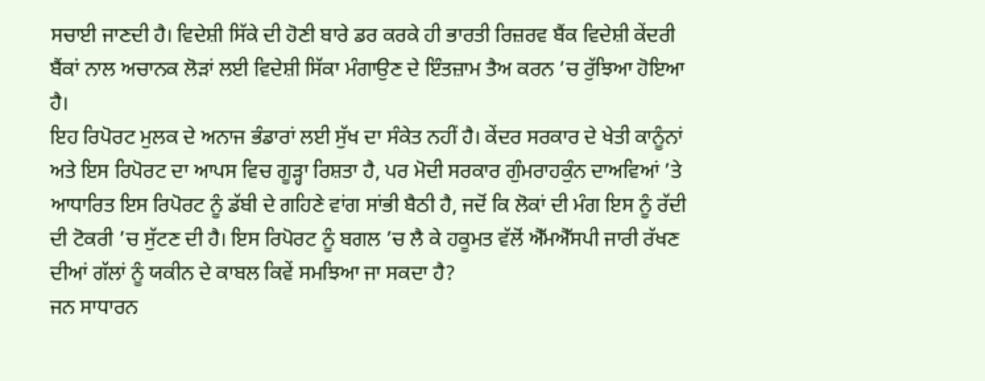ਸਚਾਈ ਜਾਣਦੀ ਹੈ। ਵਿਦੇਸ਼ੀ ਸਿੱਕੇ ਦੀ ਹੋਣੀ ਬਾਰੇ ਡਰ ਕਰਕੇ ਹੀ ਭਾਰਤੀ ਰਿਜ਼ਰਵ ਬੈਂਕ ਵਿਦੇਸ਼ੀ ਕੇਂਦਰੀ ਬੈਂਕਾਂ ਨਾਲ ਅਚਾਨਕ ਲੋੜਾਂ ਲਈ ਵਿਦੇਸ਼ੀ ਸਿੱਕਾ ਮੰਗਾਉਣ ਦੇ ਇੰਤਜ਼ਾਮ ਤੈਅ ਕਰਨ ’ਚ ਰੁੱਝਿਆ ਹੋਇਆ ਹੈ।
ਇਹ ਰਿਪੋਰਟ ਮੁਲਕ ਦੇ ਅਨਾਜ ਭੰਡਾਰਾਂ ਲਈ ਸੁੱਖ ਦਾ ਸੰਕੇਤ ਨਹੀਂ ਹੈ। ਕੇਂਦਰ ਸਰਕਾਰ ਦੇ ਖੇਤੀ ਕਾਨੂੰਨਾਂ ਅਤੇ ਇਸ ਰਿਪੋਰਟ ਦਾ ਆਪਸ ਵਿਚ ਗੂੜ੍ਹਾ ਰਿਸ਼ਤਾ ਹੈ, ਪਰ ਮੋਦੀ ਸਰਕਾਰ ਗੁੰਮਰਾਹਕੁੰਨ ਦਾਅਵਿਆਂ ’ਤੇ ਆਧਾਰਿਤ ਇਸ ਰਿਪੋਰਟ ਨੂੰ ਡੱਬੀ ਦੇ ਗਹਿਣੇ ਵਾਂਗ ਸਾਂਭੀ ਬੈਠੀ ਹੈ, ਜਦੋਂ ਕਿ ਲੋਕਾਂ ਦੀ ਮੰਗ ਇਸ ਨੂੰ ਰੱਦੀ ਦੀ ਟੋਕਰੀ ’ਚ ਸੁੱਟਣ ਦੀ ਹੈ। ਇਸ ਰਿਪੋਰਟ ਨੂੰ ਬਗਲ ’ਚ ਲੈ ਕੇ ਹਕੂਮਤ ਵੱਲੋਂ ਐੱਮਐੱਸਪੀ ਜਾਰੀ ਰੱਖਣ ਦੀਆਂ ਗੱਲਾਂ ਨੂੰ ਯਕੀਨ ਦੇ ਕਾਬਲ ਕਿਵੇਂ ਸਮਝਿਆ ਜਾ ਸਕਦਾ ਹੈ?
ਜਨ ਸਾਧਾਰਨ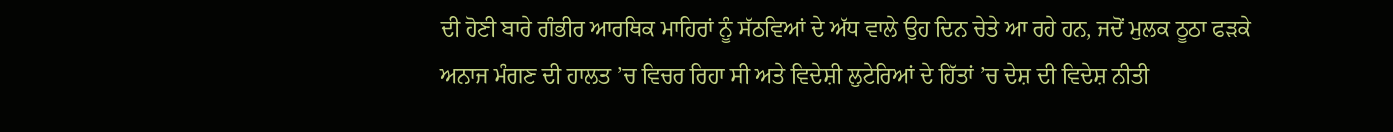ਦੀ ਹੋਣੀ ਬਾਰੇ ਗੰਭੀਰ ਆਰਥਿਕ ਮਾਹਿਰਾਂ ਨੂੰ ਸੱਠਵਿਆਂ ਦੇ ਅੱਧ ਵਾਲੇ ਉਹ ਦਿਨ ਚੇਤੇ ਆ ਰਹੇ ਹਨ, ਜਦੋਂ ਮੁਲਕ ਠੂਠਾ ਫੜਕੇ ਅਨਾਜ ਮੰਗਣ ਦੀ ਹਾਲਤ ’ਚ ਵਿਚਰ ਰਿਹਾ ਸੀ ਅਤੇ ਵਿਦੇਸ਼ੀ ਲੁਟੇਰਿਆਂ ਦੇ ਹਿੱਤਾਂ ’ਚ ਦੇਸ਼ ਦੀ ਵਿਦੇਸ਼ ਨੀਤੀ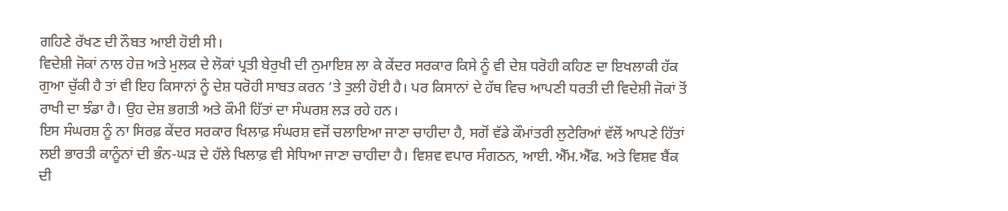ਗਹਿਣੇ ਰੱਖਣ ਦੀ ਨੌਬਤ ਆਈ ਹੋਈ ਸੀ।
ਵਿਦੇਸ਼ੀ ਜੋਕਾਂ ਨਾਲ ਹੇਜ਼ ਅਤੇ ਮੁਲਕ ਦੇ ਲੋਕਾਂ ਪ੍ਰਤੀ ਬੇਰੁਖੀ ਦੀ ਨੁਮਾਇਸ਼ ਲਾ ਕੇ ਕੇਂਦਰ ਸਰਕਾਰ ਕਿਸੇ ਨੂੰ ਵੀ ਦੇਸ਼ ਧਰੋਹੀ ਕਹਿਣ ਦਾ ਇਖਲਾਕੀ ਹੱਕ ਗੁਆ ਚੁੱਕੀ ਹੈ ਤਾਂ ਵੀ ਇਹ ਕਿਸਾਨਾਂ ਨੂੰ ਦੇਸ਼ ਧਰੋਹੀ ਸਾਬਤ ਕਰਨ ’ਤੇ ਤੁਲੀ ਹੋਈ ਹੈ। ਪਰ ਕਿਸਾਨਾਂ ਦੇ ਹੱਥ ਵਿਚ ਆਪਣੀ ਧਰਤੀ ਦੀ ਵਿਦੇਸ਼ੀ ਜੋਕਾਂ ਤੋਂ ਰਾਖੀ ਦਾ ਝੰਡਾ ਹੈ। ਉਹ ਦੇਸ਼ ਭਗਤੀ ਅਤੇ ਕੌਮੀ ਹਿੱਤਾਂ ਦਾ ਸੰਘਰਸ਼ ਲੜ ਰਹੇ ਹਨ।
ਇਸ ਸੰਘਰਸ਼ ਨੂੰ ਨਾ ਸਿਰਫ਼ ਕੇਂਦਰ ਸਰਕਾਰ ਖਿਲਾਫ਼ ਸੰਘਰਸ਼ ਵਜੋਂ ਚਲਾਇਆ ਜਾਣਾ ਚਾਹੀਦਾ ਹੈ, ਸਗੋਂ ਵੱਡੇ ਕੌਮਾਂਤਰੀ ਲੁਟੇਰਿਆਂ ਵੱਲੋਂ ਆਪਣੇ ਹਿੱਤਾਂ ਲਈ ਭਾਰਤੀ ਕਾਨੂੰਨਾਂ ਦੀ ਭੰਨ-ਘੜ ਦੇ ਹੱਲੇ ਖਿਲਾਫ਼ ਵੀ ਸੇਧਿਆ ਜਾਣਾ ਚਾਹੀਦਾ ਹੈ। ਵਿਸ਼ਵ ਵਪਾਰ ਸੰਗਠਨ, ਆਈ. ਐੱਮ.ਐੱਫ. ਅਤੇ ਵਿਸ਼ਵ ਬੈਂਕ ਦੀ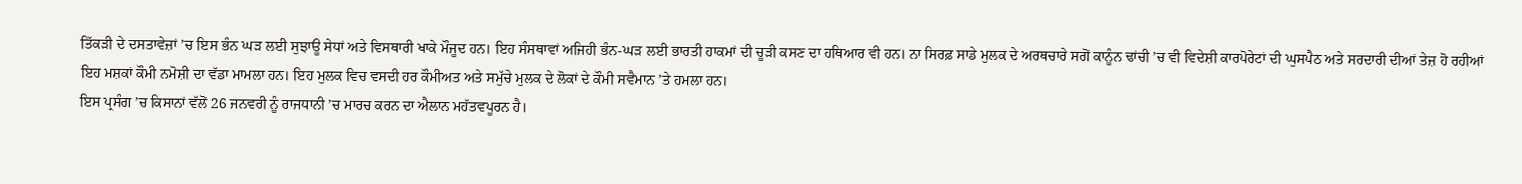ਤਿੱਕੜੀ ਦੇ ਦਸਤਾਵੇਜ਼ਾਂ ’ਚ ਇਸ ਭੰਨ ਘੜ ਲਈ ਸੁਝਾਊ ਸੇਧਾਂ ਅਤੇ ਵਿਸਥਾਰੀ ਖਾਕੇ ਮੌਜੂਦ ਹਨ। ਇਹ ਸੰਸਥਾਵਾਂ ਅਜਿਹੀ ਭੰਨ-ਘੜ ਲਈ ਭਾਰਤੀ ਹਾਕਮਾਂ ਦੀ ਚੂੜੀ ਕਸਣ ਦਾ ਹਥਿਆਰ ਵੀ ਹਨ। ਨਾ ਸਿਰਫ਼ ਸਾਡੇ ਮੁਲਕ ਦੇ ਅਰਥਚਾਰੇ ਸਗੋਂ ਕਾਨੂੰਨ ਢਾਂਚੀ ’ਚ ਵੀ ਵਿਦੇਸ਼ੀ ਕਾਰਪੋਰੇਟਾਂ ਦੀ ਘੁਸਪੈਠ ਅਤੇ ਸਰਦਾਰੀ ਦੀਆਂ ਤੇਜ਼ ਹੋ ਰਹੀਆਂ ਇਹ ਮਸ਼ਕਾਂ ਕੌਮੀ ਨਮੋਸ਼ੀ ਦਾ ਵੱਡਾ ਮਾਮਲਾ ਹਨ। ਇਹ ਮੁਲਕ ਵਿਚ ਵਸਦੀ ਹਰ ਕੌਮੀਅਤ ਅਤੇ ਸਮੁੱਚੇ ਮੁਲਕ ਦੇ ਲੋਕਾਂ ਦੇ ਕੌਮੀ ਸਵੈਮਾਨ ’ਤੇ ਹਮਲਾ ਹਨ।
ਇਸ ਪ੍ਰਸੰਗ ’ਚ ਕਿਸਾਨਾਂ ਵੱਲੋਂ 26 ਜਨਵਰੀ ਨੂੰ ਰਾਜਧਾਨੀ ’ਚ ਮਾਰਚ ਕਰਨ ਦਾ ਐਲਾਨ ਮਹੱਤਵਪੂਰਨ ਹੈ।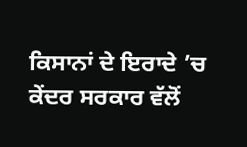ਕਿਸਾਨਾਂ ਦੇ ਇਰਾਦੇ ’ਚ ਕੇਂਦਰ ਸਰਕਾਰ ਵੱਲੋਂ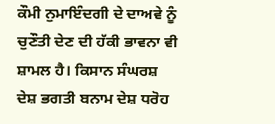ਕੌਮੀ ਨੁਮਾਇੰਦਗੀ ਦੇ ਦਾਅਵੇ ਨੂੰ ਚੁਣੌਤੀ ਦੇਣ ਦੀ ਹੱਕੀ ਭਾਵਨਾ ਵੀ ਸ਼ਾਮਲ ਹੈ। ਕਿਸਾਨ ਸੰਘਰਸ਼ ਦੇਸ਼ ਭਗਤੀ ਬਨਾਮ ਦੇਸ਼ ਧਰੋਹ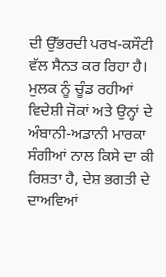ਦੀ ਉੱਭਰਦੀ ਪਰਖ-ਕਸੌਟੀ ਵੱਲ ਸੈਨਤ ਕਰ ਰਿਹਾ ਹੈ। ਮੁਲਕ ਨੂੰ ਚੂੰਡ ਰਹੀਆਂ ਵਿਦੇਸ਼ੀ ਜੋਕਾਂ ਅਤੇ ਉਨ੍ਹਾਂ ਦੇ ਅੰਬਾਨੀ-ਅਡਾਨੀ ਮਾਰਕਾ ਸੰਗੀਆਂ ਨਾਲ ਕਿਸੇ ਦਾ ਕੀ ਰਿਸ਼ਤਾ ਹੈ, ਦੇਸ਼ ਭਗਤੀ ਦੇ ਦਾਅਵਿਆਂ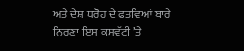ਅਤੇ ਦੇਸ਼ ਧਰੋਹ ਦੇ ਫਤਵਿਆਂ ਬਾਰੇ ਨਿਰਣਾ ਇਸ ਕਸਵੱਟੀ ’ਤੇ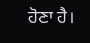ਹੋਣਾ ਹੈ।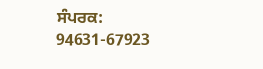ਸੰਪਰਕ: 94631-67923